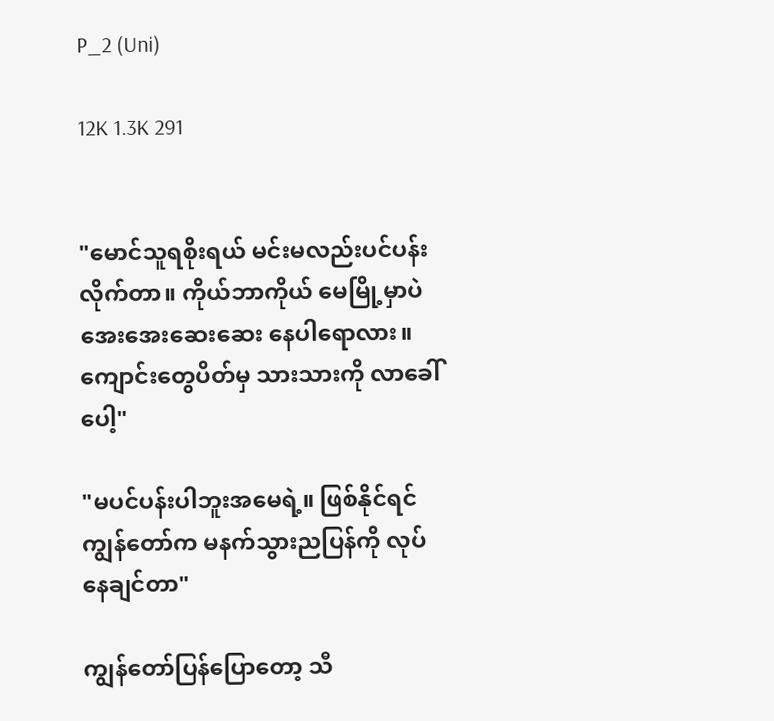P_2 (Uni)

12K 1.3K 291


"မောင်သူရစိုးရယ် မင်းမလည်းပင်ပန်းလိုက်တာ။ ကိုယ်ဘာကိုယ် မေမြို့မှာပဲ အေးအေးဆေးဆေး နေပါရောလား။ ကျောင်းတွေပိတ်မှ သားသားကို လာခေါ်ပေါ့"

"မပင်ပန်းပါဘူးအမေရဲ့။ ဖြစ်နိုင်ရင် ကျွန်တော်က မနက်သွားညပြန်ကို လုပ်နေချင်တာ"

ကျွန်တော်ပြန်ပြောတော့ သီ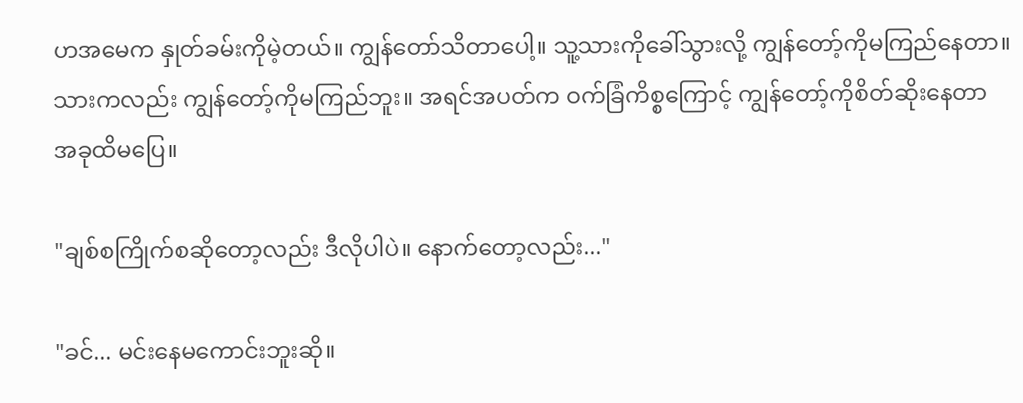ဟအမေက နှုတ်ခမ်းကိုမဲ့တယ်။ ကျွန်တော်သိတာပေါ့။ သူ့သားကိုခေါ်သွားလို့ ကျွန်တော့်ကိုမကြည်နေတာ။ သားကလည်း ကျွန်တော့်ကိုမကြည်ဘူး။ အရင်အပတ်က ဝက်ခြံကိစ္စကြောင့် ကျွန်တော့်ကိုစိတ်ဆိုးနေတာ အခုထိမပြေ။

"ချစ်စကြိုက်စဆိုတော့လည်း ဒီလိုပါပဲ။ နောက်တော့လည်း..."

"ခင်... မင်းနေမကောင်းဘူးဆို။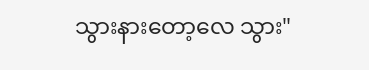သွားနားတော့လေ သွား"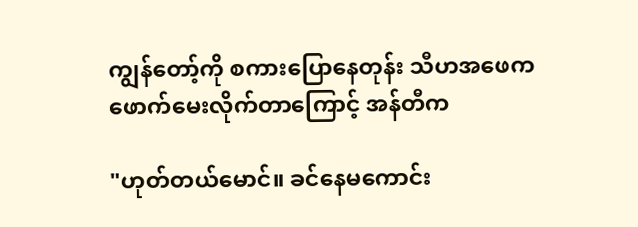ကျွန်တော့်ကို စကားပြောနေတုန်း သီဟအဖေက ဖောက်မေးလိုက်တာကြောင့် အန်တီက

"ဟုတ်တယ်မောင်။ ခင်နေမကောင်း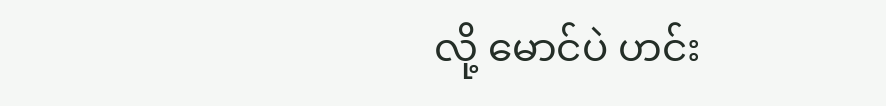လို့ မောင်ပဲ ဟင်း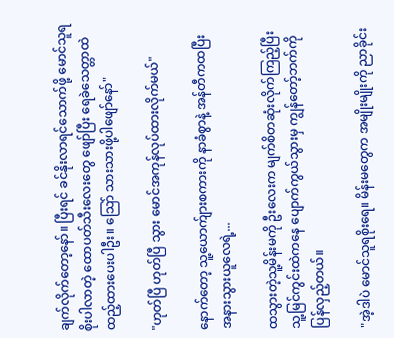ချက်လိုက်တော့နော်။ ပြီးရင် ခင်နိုးလာရင်သောက်ဖို့ မောင်သူရစိုးပါလာတဲ့ ထောပတ်သီးလေးတွေ ဖျော်ပြီး ရေခဲသေတ္တာထဲ ထည့်ထားပေးပါဦး။ သြော် သားသားဖို့ပါဖျော်နော်"

"ဟုတ်ပြီ ဟုတ်ပြီ သွား မောင်အကုန်လုပ်ထားလိုက်မယ်"

နောက်တော့ သူ့ယောက်ျားစကားကို နာခံစွာနဲ့ အန်တီကထပြီး အနားသွားယူလေရဲ့...

ထသွားတဲ့သူ့မိန်းမကို ဦးလေးက မျက်စိတဆုံးလိုက်ကြည့်ပြီး သူ့မြင်ကွင်းထဲကနေ ပျောက်ကွယ်သွားမှ ကျွန်တော့်ဘက်ကိုပြန်လှည့်တယ်။

"အဲ့ဒါပဲ မောင်သူရစိုးရေ။ မိန်းမတွေက အမျိုးမျိုးကို ညာခိုင်း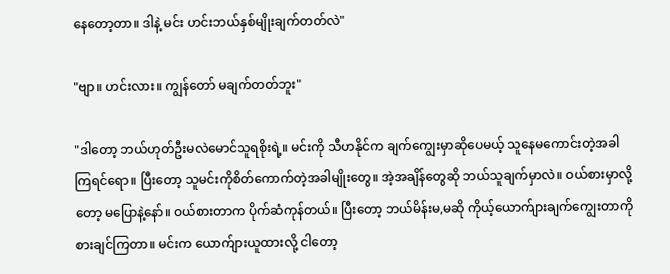နေတော့တာ။ ဒါနဲ့ မင်း ဟင်းဘယ်နှစ်မျိုးချက်တတ်လဲ"

"ဗျာ။ ဟင်းလား။ ကျွန်တော် မချက်တတ်ဘူး"

"ဒါတော့ ဘယ်ဟုတ်ဦးမလဲမောင်သူရစိုးရဲ့။ မင်းကို သီဟနိုင်က ချက်ကျွေးမှာဆိုပေမယ့် သူနေမကောင်းတဲ့အခါကြရင်ရော။ ပြီးတော့ သူမင်းကိုစိတ်ကောက်တဲ့အခါမျိုးတွေ။ အဲ့အချိန်တွေဆို ဘယ်သူချက်မှာလဲ။ ဝယ်စားမှာလို့တော့ မပြောနဲ့နော်။ ဝယ်စားတာက ပိုက်ဆံကုန်တယ်။ ပြီးတော့ ဘယ်မိန်းမ,မဆို ကိုယ့်ယောက်ျားချက်ကျွေးတာကို စားချင်ကြတာ။ မင်းက ယောက်ျားယူထားလို့ ငါတော့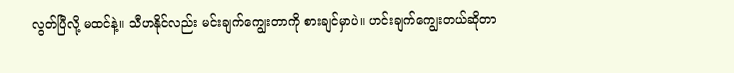လွတ်ပြီလို့ မထင်နဲ့။ သီဟနိုင်လည်း မင်းချက်ကျွေးတာကို စားချင်မှာပဲ။ ဟင်းချက်ကျွေးတယ်ဆိုတာ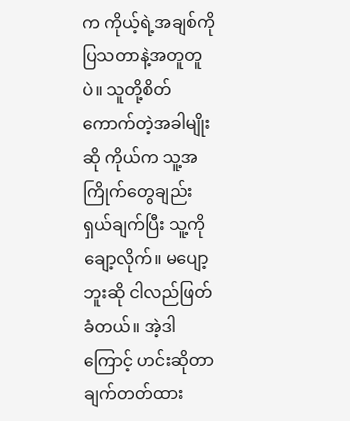က ကိုယ့်ရဲ့အချစ်ကို ပြသတာနဲ့အတူတူပဲ။ သူတို့စိတ်ကောက်တဲ့အခါမျိုးဆို ကိုယ်က သူ့အကြိုက်တွေချည်း ရှယ်ချက်ပြီး သူ့ကိုချော့လိုက်။ မပျော့ဘူးဆို ငါလည်ဖြတ်ခံတယ်။ အဲ့ဒါကြောင့် ဟင်းဆိုတာ ချက်တတ်ထား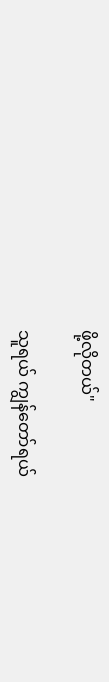ဖို့လိုတယ်"

သူရယ် ကျွန်တော်ရယ်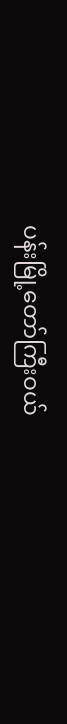ပန်းမြို့တော်ကြီးဝယ်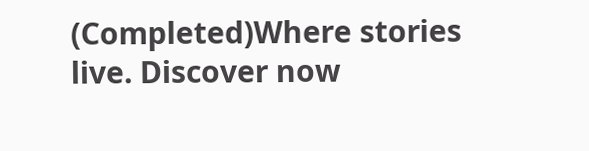(Completed)Where stories live. Discover now